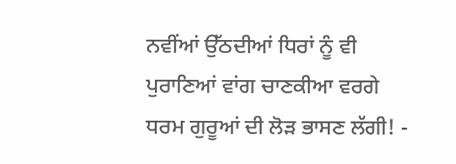ਨਵੀਂਆਂ ਉੱਠਦੀਆਂ ਧਿਰਾਂ ਨੂੰ ਵੀ ਪੁਰਾਣਿਆਂ ਵਾਂਗ ਚਾਣਕੀਆ ਵਰਗੇ ਧਰਮ ਗੁਰੂਆਂ ਦੀ ਲੋੜ ਭਾਸਣ ਲੱਗੀ! -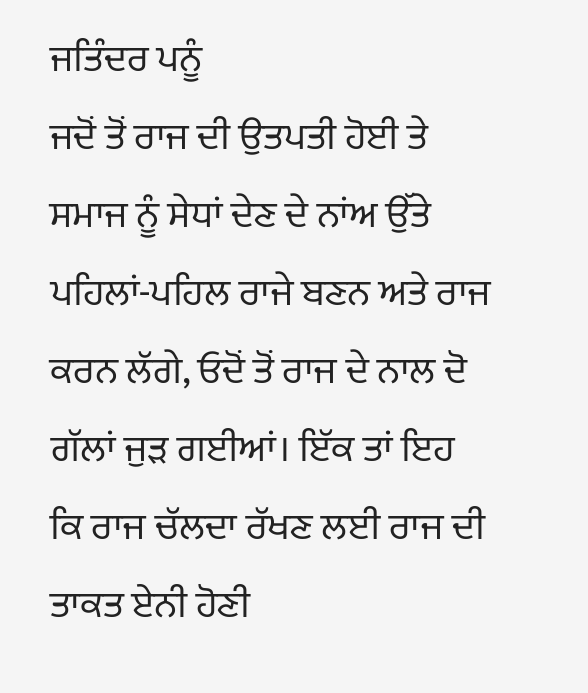ਜਤਿੰਦਰ ਪਨੂੰ
ਜਦੋਂ ਤੋਂ ਰਾਜ ਦੀ ਉਤਪਤੀ ਹੋਈ ਤੇ ਸਮਾਜ ਨੂੰ ਸੇਧਾਂ ਦੇਣ ਦੇ ਨਾਂਅ ਉੱਤੇ ਪਹਿਲਾਂ-ਪਹਿਲ ਰਾਜੇ ਬਣਨ ਅਤੇ ਰਾਜ ਕਰਨ ਲੱਗੇ, ਓਦੋਂ ਤੋਂ ਰਾਜ ਦੇ ਨਾਲ ਦੋ ਗੱਲਾਂ ਜੁੜ ਗਈਆਂ। ਇੱਕ ਤਾਂ ਇਹ ਕਿ ਰਾਜ ਚੱਲਦਾ ਰੱਖਣ ਲਈ ਰਾਜ ਦੀ ਤਾਕਤ ਏਨੀ ਹੋਣੀ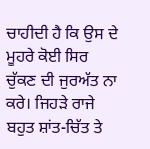ਚਾਹੀਦੀ ਹੈ ਕਿ ਉਸ ਦੇ ਮੂਹਰੇ ਕੋਈ ਸਿਰ ਚੁੱਕਣ ਦੀ ਜੁਰਅੱਤ ਨਾ ਕਰੇ। ਜਿਹੜੇ ਰਾਜੇ ਬਹੁਤ ਸ਼ਾਂਤ-ਚਿੱਤ ਤੇ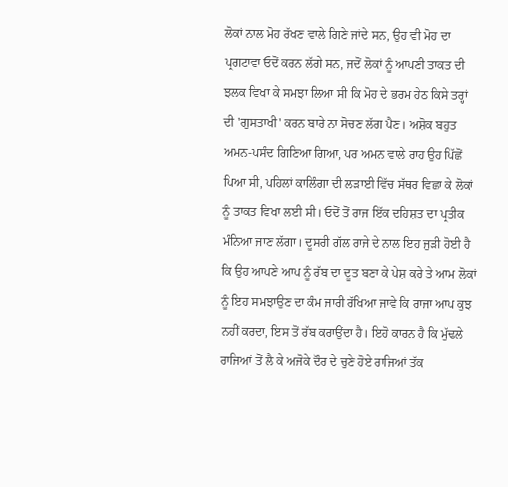ਲੋਕਾਂ ਨਾਲ ਮੋਹ ਰੱਖਣ ਵਾਲੇ ਗਿਣੇ ਜਾਂਦੇ ਸਨ, ਉਹ ਵੀ ਮੋਹ ਦਾ ਪ੍ਰਗਟਾਵਾ ਓਦੋਂ ਕਰਨ ਲੱਗੇ ਸਨ, ਜਦੋਂ ਲੋਕਾਂ ਨੂੰ ਆਪਣੀ ਤਾਕਤ ਦੀ ਝਲਕ ਵਿਖਾ ਕੇ ਸਮਝਾ ਲਿਆ ਸੀ ਕਿ ਮੋਹ ਦੇ ਭਰਮ ਹੇਠ ਕਿਸੇ ਤਰ੍ਹਾਂ ਦੀ 'ਗੁਸਤਾਖੀ' ਕਰਨ ਬਾਰੇ ਨਾ ਸੋਚਣ ਲੱਗ ਪੈਣ। ਅਸ਼ੋਕ ਬਹੁਤ ਅਮਨ-ਪਸੰਦ ਗਿਣਿਆ ਗਿਆ, ਪਰ ਅਮਨ ਵਾਲੇ ਰਾਹ ਉਹ ਪਿੱਛੋਂ ਪਿਆ ਸੀ, ਪਹਿਲਾਂ ਕਾਲਿੰਗਾ ਦੀ ਲੜਾਈ ਵਿੱਚ ਸੱਥਰ ਵਿਛਾ ਕੇ ਲੋਕਾਂ ਨੂੰ ਤਾਕਤ ਵਿਖਾ ਲਈ ਸੀ। ਓਦੋਂ ਤੋਂ ਰਾਜ ਇੱਕ ਦਹਿਸ਼ਤ ਦਾ ਪ੍ਰਤੀਕ ਮੰਨਿਆ ਜਾਣ ਲੱਗਾ। ਦੂਸਰੀ ਗੱਲ ਰਾਜੇ ਦੇ ਨਾਲ ਇਹ ਜੁੜੀ ਹੋਈ ਹੈ ਕਿ ਉਹ ਆਪਣੇ ਆਪ ਨੂੰ ਰੱਬ ਦਾ ਦੂਤ ਬਣਾ ਕੇ ਪੇਸ਼ ਕਰੇ ਤੇ ਆਮ ਲੋਕਾਂ ਨੂੰ ਇਹ ਸਮਝਾਉਣ ਦਾ ਕੰਮ ਜਾਰੀ ਰੱਖਿਆ ਜਾਵੇ ਕਿ ਰਾਜਾ ਆਪ ਕੁਝ ਨਹੀਂ ਕਰਦਾ, ਇਸ ਤੋਂ ਰੱਬ ਕਰਾਉਂਦਾ ਹੈ। ਇਹੋ ਕਾਰਨ ਹੈ ਕਿ ਮੁੱਢਲੇ ਰਾਜਿਆਂ ਤੋਂ ਲੈ ਕੇ ਅਜੋਕੇ ਦੌਰ ਦੇ ਚੁਣੇ ਹੋਏ ਰਾਜਿਆਂ ਤੱਕ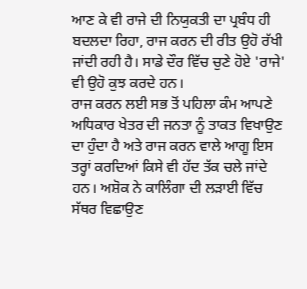ਆਣ ਕੇ ਵੀ ਰਾਜੇ ਦੀ ਨਿਯੁਕਤੀ ਦਾ ਪ੍ਰਬੰਧ ਹੀ ਬਦਲਦਾ ਰਿਹਾ, ਰਾਜ ਕਰਨ ਦੀ ਰੀਤ ਉਹੋ ਰੱਖੀ ਜਾਂਦੀ ਰਹੀ ਹੈ। ਸਾਡੇ ਦੌਰ ਵਿੱਚ ਚੁਣੇ ਹੋਏ 'ਰਾਜੇ' ਵੀ ਉਹੋ ਕੁਝ ਕਰਦੇ ਹਨ।
ਰਾਜ ਕਰਨ ਲਈ ਸਭ ਤੋਂ ਪਹਿਲਾ ਕੰਮ ਆਪਣੇ ਅਧਿਕਾਰ ਖੇਤਰ ਦੀ ਜਨਤਾ ਨੂੰ ਤਾਕਤ ਵਿਖਾਉਣ ਦਾ ਹੁੰਦਾ ਹੈ ਅਤੇ ਰਾਜ ਕਰਨ ਵਾਲੇ ਆਗੂ ਇਸ ਤਰ੍ਹਾਂ ਕਰਦਿਆਂ ਕਿਸੇ ਵੀ ਹੱਦ ਤੱਕ ਚਲੇ ਜਾਂਦੇ ਹਨ। ਅਸ਼ੋਕ ਨੇ ਕਾਲਿੰਗਾ ਦੀ ਲੜਾਈ ਵਿੱਚ ਸੱਥਰ ਵਿਛਾਉਣ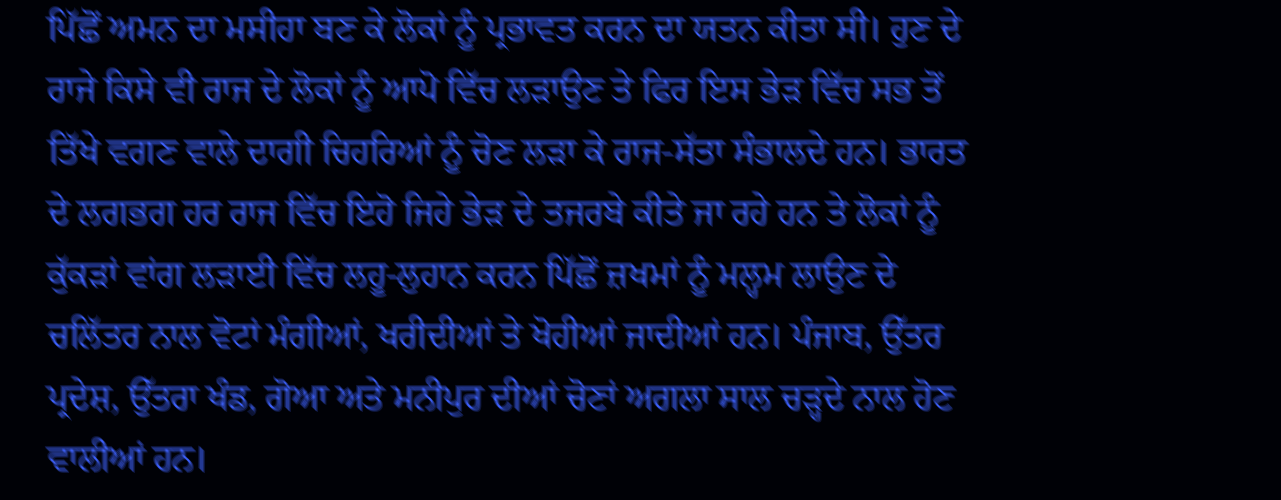ਪਿੱਛੋਂ ਅਮਨ ਦਾ ਮਸੀਹਾ ਬਣ ਕੇ ਲੋਕਾਂ ਨੂੰ ਪ੍ਰਭਾਵਤ ਕਰਨ ਦਾ ਯਤਨ ਕੀਤਾ ਸੀ। ਹੁਣ ਦੇ ਰਾਜੇ ਕਿਸੇ ਵੀ ਰਾਜ ਦੇ ਲੋਕਾਂ ਨੂੰ ਆਪੋ ਵਿੱਚ ਲੜਾਉਣ ਤੇ ਫਿਰ ਇਸ ਭੇੜ ਵਿੱਚ ਸਭ ਤੋਂ ਤਿੱਖੇ ਵਗਣ ਵਾਲੇ ਦਾਗੀ ਚਿਹਰਿਆਂ ਨੂੰ ਚੋਣ ਲੜਾ ਕੇ ਰਾਜ-ਸੱਤਾ ਸੰਭਾਲਦੇ ਹਨ। ਭਾਰਤ ਦੇ ਲਗਭਗ ਹਰ ਰਾਜ ਵਿੱਚ ਇਹੋ ਜਿਹੇ ਭੇੜ ਦੇ ਤਜਰਬੇ ਕੀਤੇ ਜਾ ਰਹੇ ਹਨ ਤੇ ਲੋਕਾਂ ਨੂੰ ਕੁੱਕੜਾਂ ਵਾਂਗ ਲੜਾਈ ਵਿੱਚ ਲਹੂ-ਲੁਹਾਨ ਕਰਨ ਪਿੱਛੋਂ ਜ਼ਖਮਾਂ ਨੂੰ ਮਲ੍ਹਮ ਲਾਉਣ ਦੇ ਚਲਿੱਤਰ ਨਾਲ ਵੋਟਾਂ ਮੰਗੀਆਂ, ਖਰੀਦੀਆਂ ਤੇ ਖੋਹੀਆਂ ਜਾਦੀਆਂ ਹਨ। ਪੰਜਾਬ, ਉੱਤਰ ਪ੍ਰਦੇਸ਼, ਉੱਤਰਾ ਖੰਡ, ਗੋਆ ਅਤੇ ਮਨੀਪੁਰ ਦੀਆਂ ਚੋਣਾਂ ਅਗਲਾ ਸਾਲ ਚੜ੍ਹਦੇ ਨਾਲ ਹੋਣ ਵਾਲੀਆਂ ਹਨ।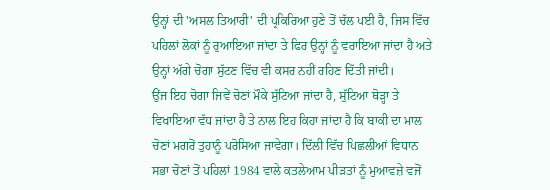ਉਨ੍ਹਾਂ ਦੀ 'ਅਸਲ ਤਿਆਰੀ' ਦੀ ਪ੍ਰਕਿਰਿਆ ਹੁਣੇ ਤੋਂ ਚੱਲ ਪਈ ਹੈ, ਜਿਸ ਵਿੱਚ ਪਹਿਲਾਂ ਲੋਕਾਂ ਨੂੰ ਰੁਆਇਆ ਜਾਂਦਾ ਤੇ ਫਿਰ ਉਨ੍ਹਾਂ ਨੂੰ ਵਰਾਇਆ ਜਾਂਦਾ ਹੈ ਅਤੇ ਉਨ੍ਹਾਂ ਅੱਗੇ ਚੋਗਾ ਸੁੱਟਣ ਵਿੱਚ ਵੀ ਕਸਰ ਨਹੀਂ ਰਹਿਣ ਦਿੱਤੀ ਜਾਂਦੀ।
ਉਂਜ ਇਹ ਚੋਗਾ ਜਿਵੇਂ ਚੋਣਾਂ ਮੌਕੇ ਸੁੱਟਿਆ ਜਾਂਦਾ ਹੈ, ਸੁੱਟਿਆ ਥੋੜ੍ਹਾ ਤੇ ਵਿਖਾਇਆ ਵੱਧ ਜਾਂਦਾ ਹੈ ਤੇ ਨਾਲ ਇਹ ਕਿਹਾ ਜਾਂਦਾ ਹੈ ਕਿ ਬਾਕੀ ਦਾ ਮਾਲ ਚੋਣਾਂ ਮਗਰੋਂ ਤੁਹਾਨੂੰ ਪਰੋਸਿਆ ਜਾਵੇਗਾ। ਦਿੱਲੀ ਵਿੱਚ ਪਿਛਲੀਆਂ ਵਿਧਾਨ ਸਭਾ ਚੋਣਾਂ ਤੋਂ ਪਹਿਲਾਂ 1984 ਵਾਲੇ ਕਤਲੇਆਮ ਪੀੜਤਾਂ ਨੂੰ ਮੁਆਵਜ਼ੇ ਵਜੋਂ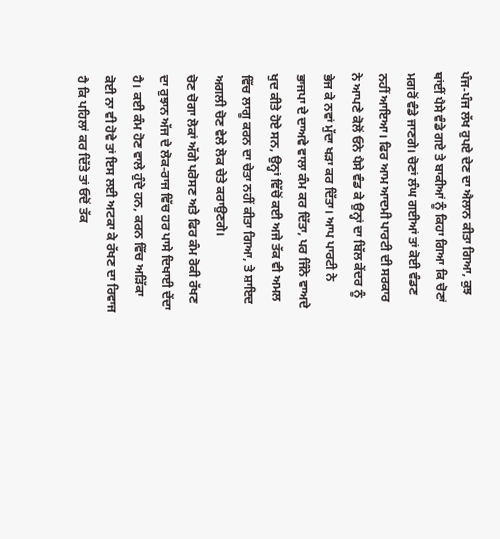ਪੰਜ-ਪੰਜ ਲੱਖ ਰੁਪਏ ਦੇਣ ਦਾ ਐਲਾਨ ਕੀਤਾ ਗਿਆ, ਕੁਝ ਥਾਂਈਂ ਪੈਸੇ ਵੰਡੇ ਗਏ ਤੇ ਬਾਕੀਆਂ ਨੂੰ ਕਿਹਾ ਗਿਆ ਕਿ ਚੋਣਾਂ ਮਗਰੋਂ ਵੰਡੇ ਜਾਣਗੇ। ਚੋਣਾਂ ਲੰਘ ਗਈਆਂ ਤਾਂ ਕੋਈ ਵੰਡਣ ਨਹੀਂ ਆਇਆ। ਫਿਰ ਆਮ ਆਦਮੀ ਪਾਰਟੀ ਦੀ ਸਰਕਾਰ ਨੇ ਆਪਣੇ ਕੋਲੋਂ ਓਨੇ ਪੈਸੇ ਵੰਡ ਕੇ ਉਨ੍ਹਾਂ ਦਾ ਬਿੱਲ ਕੇਂਦਰ ਨੂੰ ਭੇਜ ਕੇ ਨਵਾਂ ਮੁੱਦਾ ਖੜਾ ਕਰ ਦਿੱਤਾ। ਆਪ ਪਾਰਟੀ ਨੇ ਭਾਜਪਾ ਦੇ ਦਾਅਵੇ ਵਾਲਾ ਕੰਮ ਕਰ ਦਿੱਤਾ, ਪਰ ਜਿੰਨੇ ਵਾਅਦੇ ਖੁਦ ਕੀਤੇ ਹੋਏ ਸਨ, ਉਨ੍ਹਾਂ ਵਿੱਚੋਂ ਕਈ ਅਜੇ ਤੱਕ ਵੀ ਅਮਲ ਵਿੱਚ ਲਾਗੂ ਕਰਨ ਦਾ ਚੇਤਾ ਨਹੀਂ ਕੀਤਾ ਗਿਆ, ਤੇ ਸ਼ਾਇਦ ਅਗਲੀ ਚੋਣ ਵੇਲੇ ਲੋਕ ਚੇਤੇ ਕਰਾਉਣਗੇ।
ਚੋਣ ਚੋਗਾ ਲੋਕਾਂ ਅੱਗੇ ਪਰੋਸਣ ਅਤੇ ਫਿਰ ਕੰਮ ਰੋਕੀ ਰੱਖਣ ਦਾ ਰੁਝਾਨ ਅੱਜ ਦੇ ਲੋਕ-ਰਾਜ ਵਿੱਚ ਹਰ ਪਾਸੇ ਦਿਖਾਈ ਦੇਂਦਾ ਹੈ। ਕਈ ਕੰਮ ਹੋਣ ਵਾਲੇ ਹੁੰਦੇ ਹਨ, ਕਰਨ ਵਿੱਚ ਅੜਿੱਕਾ ਕੋਈ ਨਾ ਵੀ ਹੋਵੇ ਤਾਂ ਇਸ ਲਈ ਅਟਕਾ ਕੇ ਰੱਖਣ ਦਾ ਰਿਵਾਜ ਹੈ ਕਿ ਪਹਿਲਾਂ ਕਰ ਦਿੱਤੇ ਤਾਂ ਓਦੋਂ ਤੱਕ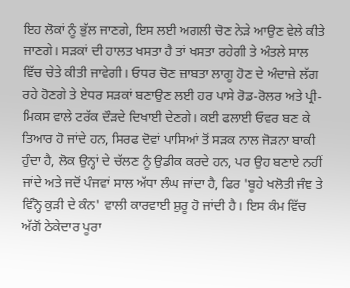ਇਹ ਲੋਕਾਂ ਨੂੰ ਭੁੱਲ ਜਾਣਗੇ, ਇਸ ਲਈ ਅਗਲੀ ਚੋਣ ਨੇੜੇ ਆਉਣ ਵੇਲੇ ਕੀਤੇ ਜਾਣਗੇ। ਸੜਕਾਂ ਦੀ ਹਾਲਤ ਖਸਤਾ ਹੈ ਤਾਂ ਖਸਤਾ ਰਹੇਗੀ ਤੇ ਅੰਤਲੇ ਸਾਲ ਵਿੱਚ ਚੇਤੇ ਕੀਤੀ ਜਾਵੇਗੀ। ਓਧਰ ਚੋਣ ਜ਼ਾਬਤਾ ਲਾਗੂ ਹੋਣ ਦੇ ਅੰਦਾਜ਼ੇ ਲੱਗ ਰਹੇ ਹੋਣਗੇ ਤੇ ਏਧਰ ਸੜਕਾਂ ਬਣਾਉਣ ਲਈ ਹਰ ਪਾਸੇ ਰੋਡ-ਰੋਲਰ ਅਤੇ ਪ੍ਰੀ-ਮਿਕਸ ਵਾਲੇ ਟਰੱਕ ਦੌੜਦੇ ਦਿਖਾਈ ਦੇਣਗੇ। ਕਈ ਫਲਾਈ ਓਵਰ ਬਣ ਕੇ ਤਿਆਰ ਹੋ ਜਾਂਦੇ ਹਨ, ਸਿਰਫ ਦੋਵਾਂ ਪਾਸਿਆਂ ਤੋਂ ਸੜਕ ਨਾਲ ਜੋੜਨਾ ਬਾਕੀ ਹੁੰਦਾ ਹੈ, ਲੋਕ ਉਨ੍ਹਾਂ ਦੇ ਚੱਲਣ ਨੂੰ ਉਡੀਕ ਕਰਦੇ ਹਨ, ਪਰ ਉਹ ਬਣਾਏ ਨਹੀਂ ਜਾਂਦੇ ਅਤੇ ਜਦੋਂ ਪੰਜਵਾਂ ਸਾਲ ਅੱਧਾ ਲੰਘ ਜਾਂਦਾ ਹੈ, ਫਿਰ 'ਬੂਹੇ ਖਲੋਤੀ ਜੰਞ ਤੇ ਵਿੰਨ੍ਹੋ ਕੁੜੀ ਦੇ ਕੰਨ' ਵਾਲੀ ਕਾਰਵਾਈ ਸ਼ੁਰੂ ਹੋ ਜਾਂਦੀ ਹੈ। ਇਸ ਕੰਮ ਵਿੱਚ ਅੱਗੋਂ ਠੇਕੇਦਾਰ ਪੂਰਾ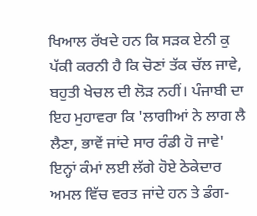ਖਿਆਲ ਰੱਖਦੇ ਹਨ ਕਿ ਸੜਕ ਏਨੀ ਕੁ ਪੱਕੀ ਕਰਨੀ ਹੈ ਕਿ ਚੋਣਾਂ ਤੱਕ ਚੱਲ ਜਾਵੇ, ਬਹੁਤੀ ਖੇਚਲ ਦੀ ਲੋੜ ਨਹੀਂ। ਪੰਜਾਬੀ ਦਾ ਇਹ ਮੁਹਾਵਰਾ ਕਿ 'ਲਾਗੀਆਂ ਨੇ ਲਾਗ ਲੈ ਲੈਣਾ, ਭਾਵੇਂ ਜਾਂਦੇ ਸਾਰ ਰੰਡੀ ਹੋ ਜਾਵੇ' ਇਨ੍ਹਾਂ ਕੰਮਾਂ ਲਈ ਲੱਗੇ ਹੋਏ ਠੇਕੇਦਾਰ ਅਮਲ ਵਿੱਚ ਵਰਤ ਜਾਂਦੇ ਹਨ ਤੇ ਡੰਗ-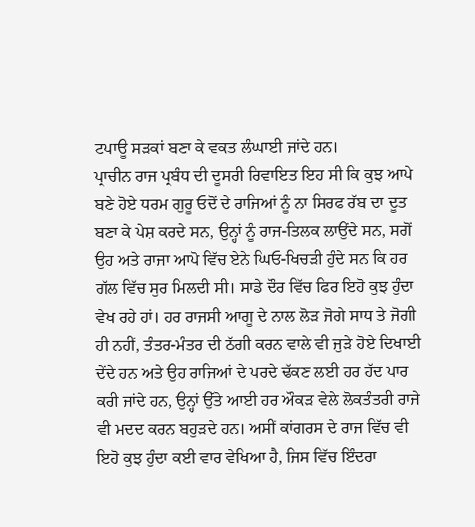ਟਪਾਊ ਸੜਕਾਂ ਬਣਾ ਕੇ ਵਕਤ ਲੰਘਾਈ ਜਾਂਦੇ ਹਨ।
ਪ੍ਰਾਚੀਨ ਰਾਜ ਪ੍ਰਬੰਧ ਦੀ ਦੂਸਰੀ ਰਿਵਾਇਤ ਇਹ ਸੀ ਕਿ ਕੁਝ ਆਪੇ ਬਣੇ ਹੋਏ ਧਰਮ ਗੁਰੂ ਓਦੋਂ ਦੇ ਰਾਜਿਆਂ ਨੂੰ ਨਾ ਸਿਰਫ ਰੱਬ ਦਾ ਦੂਤ ਬਣਾ ਕੇ ਪੇਸ਼ ਕਰਦੇ ਸਨ, ਉਨ੍ਹਾਂ ਨੂੰ ਰਾਜ-ਤਿਲਕ ਲਾਉਂਦੇ ਸਨ, ਸਗੋਂ ਉਹ ਅਤੇ ਰਾਜਾ ਆਪੋ ਵਿੱਚ ਏਨੇ ਘਿਓ-ਖਿਚੜੀ ਹੁੰਦੇ ਸਨ ਕਿ ਹਰ ਗੱਲ ਵਿੱਚ ਸੁਰ ਮਿਲਦੀ ਸੀ। ਸਾਡੇ ਦੌਰ ਵਿੱਚ ਫਿਰ ਇਹੋ ਕੁਝ ਹੁੰਦਾ ਵੇਖ ਰਹੇ ਹਾਂ। ਹਰ ਰਾਜਸੀ ਆਗੂ ਦੇ ਨਾਲ ਲੋੜ ਜੋਗੇ ਸਾਧ ਤੇ ਜੋਗੀ ਹੀ ਨਹੀਂ, ਤੰਤਰ-ਮੰਤਰ ਦੀ ਠੱਗੀ ਕਰਨ ਵਾਲੇ ਵੀ ਜੁੜੇ ਹੋਏ ਦਿਖਾਈ ਦੇਂਦੇ ਹਨ ਅਤੇ ਉਹ ਰਾਜਿਆਂ ਦੇ ਪਰਦੇ ਢੱਕਣ ਲਈ ਹਰ ਹੱਦ ਪਾਰ ਕਰੀ ਜਾਂਦੇ ਹਨ, ਉਨ੍ਹਾਂ ਉੱਤੇ ਆਈ ਹਰ ਔਕੜ ਵੇਲੇ ਲੋਕਤੰਤਰੀ ਰਾਜੇ ਵੀ ਮਦਦ ਕਰਨ ਬਹੁੜਦੇ ਹਨ। ਅਸੀਂ ਕਾਂਗਰਸ ਦੇ ਰਾਜ ਵਿੱਚ ਵੀ ਇਹੋ ਕੁਝ ਹੁੰਦਾ ਕਈ ਵਾਰ ਵੇਖਿਆ ਹੈ, ਜਿਸ ਵਿੱਚ ਇੰਦਰਾ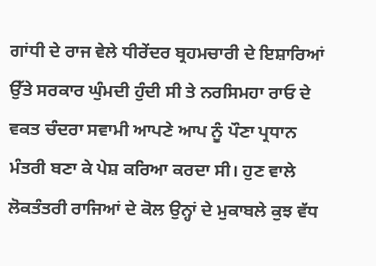ਗਾਂਧੀ ਦੇ ਰਾਜ ਵੇਲੇ ਧੀਰੇਂਦਰ ਬ੍ਰਹਮਚਾਰੀ ਦੇ ਇਸ਼ਾਰਿਆਂ ਉੱਤੇ ਸਰਕਾਰ ਘੁੰਮਦੀ ਹੁੰਦੀ ਸੀ ਤੇ ਨਰਸਿਮਹਾ ਰਾਓ ਦੇ ਵਕਤ ਚੰਦਰਾ ਸਵਾਮੀ ਆਪਣੇ ਆਪ ਨੂੰ ਪੌਣਾ ਪ੍ਰਧਾਨ ਮੰਤਰੀ ਬਣਾ ਕੇ ਪੇਸ਼ ਕਰਿਆ ਕਰਦਾ ਸੀ। ਹੁਣ ਵਾਲੇ ਲੋਕਤੰਤਰੀ ਰਾਜਿਆਂ ਦੇ ਕੋਲ ਉਨ੍ਹਾਂ ਦੇ ਮੁਕਾਬਲੇ ਕੁਝ ਵੱਧ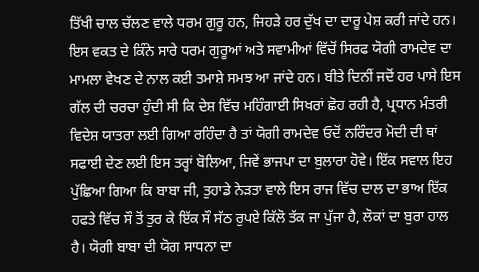ਤਿੱਖੀ ਚਾਲ ਚੱਲਣ ਵਾਲੇ ਧਰਮ ਗੁਰੂ ਹਨ, ਜਿਹੜੇ ਹਰ ਦੁੱਖ ਦਾ ਦਾਰੂ ਪੇਸ਼ ਕਰੀ ਜਾਂਦੇ ਹਨ।
ਇਸ ਵਕਤ ਦੇ ਕਿੰਨੇ ਸਾਰੇ ਧਰਮ ਗੁਰੂਆਂ ਅਤੇ ਸਵਾਮੀਆਂ ਵਿੱਚੋਂ ਸਿਰਫ ਯੋਗੀ ਰਾਮਦੇਵ ਦਾ ਮਾਮਲਾ ਵੇਖਣ ਦੇ ਨਾਲ ਕਈ ਤਮਾਸ਼ੇ ਸਮਝ ਆ ਜਾਂਦੇ ਹਨ। ਬੀਤੇ ਦਿਨੀਂ ਜਦੋਂ ਹਰ ਪਾਸੇ ਇਸ ਗੱਲ ਦੀ ਚਰਚਾ ਹੁੰਦੀ ਸੀ ਕਿ ਦੇਸ਼ ਵਿੱਚ ਮਹਿੰਗਾਈ ਸਿਖਰਾਂ ਛੋਹ ਰਹੀ ਹੈ, ਪ੍ਰਧਾਨ ਮੰਤਰੀ ਵਿਦੇਸ਼ ਯਾਤਰਾ ਲਈ ਗਿਆ ਰਹਿੰਦਾ ਹੈ ਤਾਂ ਯੋਗੀ ਰਾਮਦੇਵ ਓਦੋਂ ਨਰਿੰਦਰ ਮੋਦੀ ਦੀ ਥਾਂ ਸਫਾਈ ਦੇਣ ਲਈ ਇਸ ਤਰ੍ਹਾਂ ਬੋਲਿਆ, ਜਿਵੇਂ ਭਾਜਪਾ ਦਾ ਬੁਲਾਰਾ ਹੋਵੇ। ਇੱਕ ਸਵਾਲ ਇਹ ਪੁੱਛਿਆ ਗਿਆ ਕਿ ਬਾਬਾ ਜੀ, ਤੁਹਾਡੇ ਨੇੜਤਾ ਵਾਲੇ ਇਸ ਰਾਜ ਵਿੱਚ ਦਾਲ ਦਾ ਭਾਅ ਇੱਕ ਹਫਤੇ ਵਿੱਚ ਸੌ ਤੋਂ ਤੁਰ ਕੇ ਇੱਕ ਸੌ ਸੱਠ ਰੁਪਏ ਕਿੱਲੋ ਤੱਕ ਜਾ ਪੁੱਜਾ ਹੈ, ਲੋਕਾਂ ਦਾ ਬੁਰਾ ਹਾਲ ਹੈ। ਯੋਗੀ ਬਾਬਾ ਦੀ ਯੋਗ ਸਾਧਨਾ ਦਾ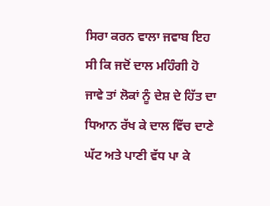ਸਿਰਾ ਕਰਨ ਵਾਲਾ ਜਵਾਬ ਇਹ ਸੀ ਕਿ ਜਦੋਂ ਦਾਲ ਮਹਿੰਗੀ ਹੋ ਜਾਵੇ ਤਾਂ ਲੋਕਾਂ ਨੂੰ ਦੇਸ਼ ਦੇ ਹਿੱਤ ਦਾ ਧਿਆਨ ਰੱਖ ਕੇ ਦਾਲ ਵਿੱਚ ਦਾਣੇ ਘੱਟ ਅਤੇ ਪਾਣੀ ਵੱਧ ਪਾ ਕੇ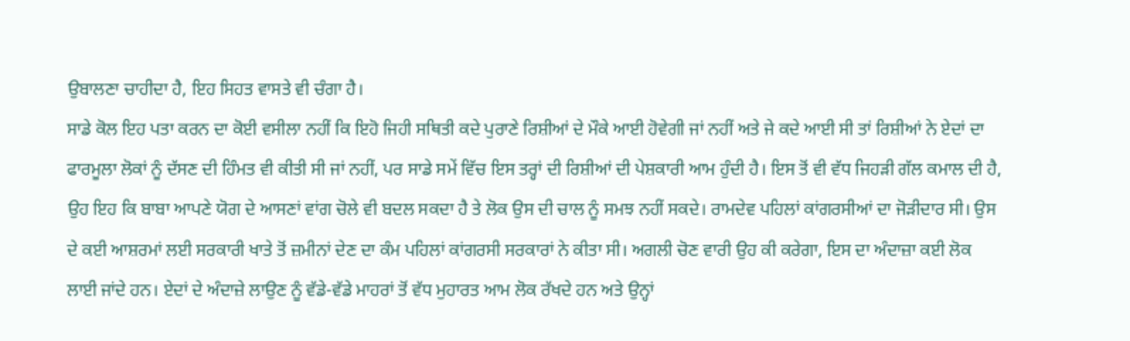ਉਬਾਲਣਾ ਚਾਹੀਦਾ ਹੈ, ਇਹ ਸਿਹਤ ਵਾਸਤੇ ਵੀ ਚੰਗਾ ਹੈ।
ਸਾਡੇ ਕੋਲ ਇਹ ਪਤਾ ਕਰਨ ਦਾ ਕੋਈ ਵਸੀਲਾ ਨਹੀਂ ਕਿ ਇਹੋ ਜਿਹੀ ਸਥਿਤੀ ਕਦੇ ਪੁਰਾਣੇ ਰਿਸ਼ੀਆਂ ਦੇ ਮੌਕੇ ਆਈ ਹੋਵੇਗੀ ਜਾਂ ਨਹੀਂ ਅਤੇ ਜੇ ਕਦੇ ਆਈ ਸੀ ਤਾਂ ਰਿਸ਼ੀਆਂ ਨੇ ਏਦਾਂ ਦਾ ਫਾਰਮੂਲਾ ਲੋਕਾਂ ਨੂੰ ਦੱਸਣ ਦੀ ਹਿੰਮਤ ਵੀ ਕੀਤੀ ਸੀ ਜਾਂ ਨਹੀਂ, ਪਰ ਸਾਡੇ ਸਮੇਂ ਵਿੱਚ ਇਸ ਤਰ੍ਹਾਂ ਦੀ ਰਿਸ਼ੀਆਂ ਦੀ ਪੇਸ਼ਕਾਰੀ ਆਮ ਹੁੰਦੀ ਹੈ। ਇਸ ਤੋਂ ਵੀ ਵੱਧ ਜਿਹੜੀ ਗੱਲ ਕਮਾਲ ਦੀ ਹੈ, ਉਹ ਇਹ ਕਿ ਬਾਬਾ ਆਪਣੇ ਯੋਗ ਦੇ ਆਸਣਾਂ ਵਾਂਗ ਚੋਲੇ ਵੀ ਬਦਲ ਸਕਦਾ ਹੈ ਤੇ ਲੋਕ ਉਸ ਦੀ ਚਾਲ ਨੂੰ ਸਮਝ ਨਹੀਂ ਸਕਦੇ। ਰਾਮਦੇਵ ਪਹਿਲਾਂ ਕਾਂਗਰਸੀਆਂ ਦਾ ਜੋੜੀਦਾਰ ਸੀ। ਉਸ ਦੇ ਕਈ ਆਸ਼ਰਮਾਂ ਲਈ ਸਰਕਾਰੀ ਖਾਤੇ ਤੋਂ ਜ਼ਮੀਨਾਂ ਦੇਣ ਦਾ ਕੰਮ ਪਹਿਲਾਂ ਕਾਂਗਰਸੀ ਸਰਕਾਰਾਂ ਨੇ ਕੀਤਾ ਸੀ। ਅਗਲੀ ਚੋਣ ਵਾਰੀ ਉਹ ਕੀ ਕਰੇਗਾ, ਇਸ ਦਾ ਅੰਦਾਜ਼ਾ ਕਈ ਲੋਕ ਲਾਈ ਜਾਂਦੇ ਹਨ। ਏਦਾਂ ਦੇ ਅੰਦਾਜ਼ੇ ਲਾਉਣ ਨੂੰ ਵੱਡੇ-ਵੱਡੇ ਮਾਹਰਾਂ ਤੋਂ ਵੱਧ ਮੁਹਾਰਤ ਆਮ ਲੋਕ ਰੱਖਦੇ ਹਨ ਅਤੇ ਉਨ੍ਹਾਂ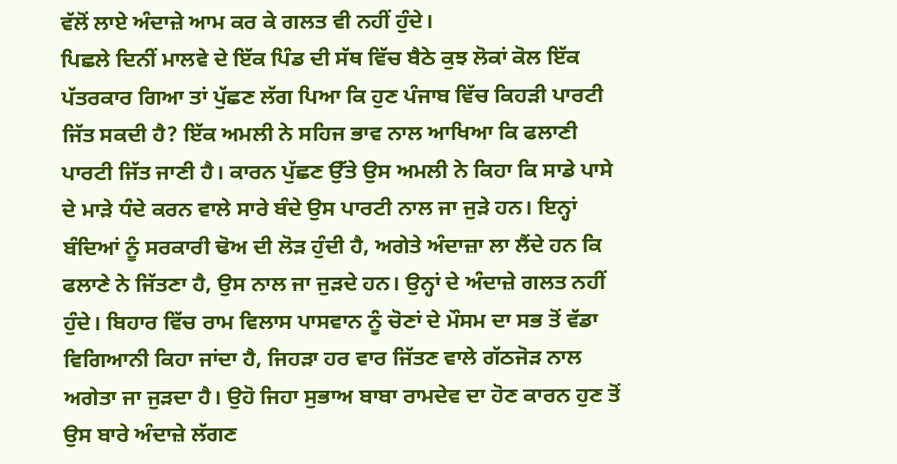ਵੱਲੋਂ ਲਾਏ ਅੰਦਾਜ਼ੇ ਆਮ ਕਰ ਕੇ ਗਲਤ ਵੀ ਨਹੀਂ ਹੁੰਦੇ।
ਪਿਛਲੇ ਦਿਨੀਂ ਮਾਲਵੇ ਦੇ ਇੱਕ ਪਿੰਡ ਦੀ ਸੱਥ ਵਿੱਚ ਬੈਠੇ ਕੁਝ ਲੋਕਾਂ ਕੋਲ ਇੱਕ ਪੱਤਰਕਾਰ ਗਿਆ ਤਾਂ ਪੁੱਛਣ ਲੱਗ ਪਿਆ ਕਿ ਹੁਣ ਪੰਜਾਬ ਵਿੱਚ ਕਿਹੜੀ ਪਾਰਟੀ ਜਿੱਤ ਸਕਦੀ ਹੈ? ਇੱਕ ਅਮਲੀ ਨੇ ਸਹਿਜ ਭਾਵ ਨਾਲ ਆਖਿਆ ਕਿ ਫਲਾਣੀ ਪਾਰਟੀ ਜਿੱਤ ਜਾਣੀ ਹੈ। ਕਾਰਨ ਪੁੱਛਣ ਉੱਤੇ ਉਸ ਅਮਲੀ ਨੇ ਕਿਹਾ ਕਿ ਸਾਡੇ ਪਾਸੇ ਦੇ ਮਾੜੇ ਧੰਦੇ ਕਰਨ ਵਾਲੇ ਸਾਰੇ ਬੰਦੇ ਉਸ ਪਾਰਟੀ ਨਾਲ ਜਾ ਜੁੜੇ ਹਨ। ਇਨ੍ਹਾਂ ਬੰਦਿਆਂ ਨੂੰ ਸਰਕਾਰੀ ਢੋਅ ਦੀ ਲੋੜ ਹੁੰਦੀ ਹੈ, ਅਗੇਤੇ ਅੰਦਾਜ਼ਾ ਲਾ ਲੈਂਦੇ ਹਨ ਕਿ ਫਲਾਣੇ ਨੇ ਜਿੱਤਣਾ ਹੈ, ਉਸ ਨਾਲ ਜਾ ਜੁੜਦੇ ਹਨ। ਉਨ੍ਹਾਂ ਦੇ ਅੰਦਾਜ਼ੇ ਗਲਤ ਨਹੀਂ ਹੁੰਦੇ। ਬਿਹਾਰ ਵਿੱਚ ਰਾਮ ਵਿਲਾਸ ਪਾਸਵਾਨ ਨੂੰ ਚੋਣਾਂ ਦੇ ਮੌਸਮ ਦਾ ਸਭ ਤੋਂ ਵੱਡਾ ਵਿਗਿਆਨੀ ਕਿਹਾ ਜਾਂਦਾ ਹੈ, ਜਿਹੜਾ ਹਰ ਵਾਰ ਜਿੱਤਣ ਵਾਲੇ ਗੱਠਜੋੜ ਨਾਲ ਅਗੇਤਾ ਜਾ ਜੁੜਦਾ ਹੈ। ਉਹੋ ਜਿਹਾ ਸੁਭਾਅ ਬਾਬਾ ਰਾਮਦੇਵ ਦਾ ਹੋਣ ਕਾਰਨ ਹੁਣ ਤੋਂ ਉਸ ਬਾਰੇ ਅੰਦਾਜ਼ੇ ਲੱਗਣ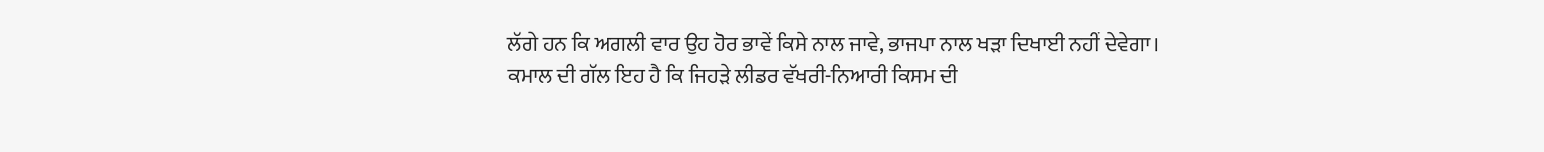ਲੱਗੇ ਹਨ ਕਿ ਅਗਲੀ ਵਾਰ ਉਹ ਹੋਰ ਭਾਵੇਂ ਕਿਸੇ ਨਾਲ ਜਾਵੇ, ਭਾਜਪਾ ਨਾਲ ਖੜਾ ਦਿਖਾਈ ਨਹੀਂ ਦੇਵੇਗਾ। ਕਮਾਲ ਦੀ ਗੱਲ ਇਹ ਹੈ ਕਿ ਜਿਹੜੇ ਲੀਡਰ ਵੱਖਰੀ-ਨਿਆਰੀ ਕਿਸਮ ਦੀ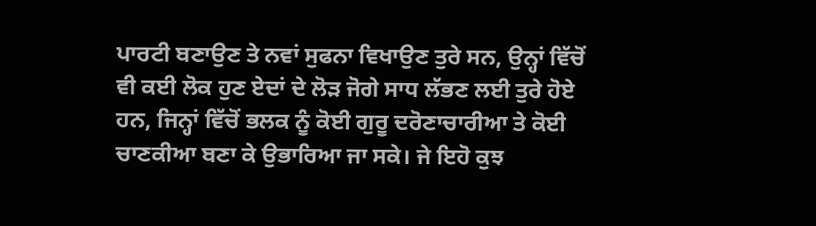ਪਾਰਟੀ ਬਣਾਉਣ ਤੇ ਨਵਾਂ ਸੁਫਨਾ ਵਿਖਾਉਣ ਤੁਰੇ ਸਨ, ਉਨ੍ਹਾਂ ਵਿੱਚੋਂ ਵੀ ਕਈ ਲੋਕ ਹੁਣ ਏਦਾਂ ਦੇ ਲੋੜ ਜੋਗੇ ਸਾਧ ਲੱਭਣ ਲਈ ਤੁਰੇ ਹੋਏ ਹਨ, ਜਿਨ੍ਹਾਂ ਵਿੱਚੋਂ ਭਲਕ ਨੂੰ ਕੋਈ ਗੁਰੂ ਦਰੋਣਾਚਾਰੀਆ ਤੇ ਕੋਈ ਚਾਣਕੀਆ ਬਣਾ ਕੇ ਉਭਾਰਿਆ ਜਾ ਸਕੇ। ਜੇ ਇਹੋ ਕੁਝ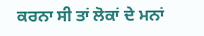ਕਰਨਾ ਸੀ ਤਾਂ ਲੋਕਾਂ ਦੇ ਮਨਾਂ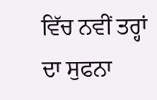ਵਿੱਚ ਨਵੀਂ ਤਰ੍ਹਾਂ ਦਾ ਸੁਫਨਾ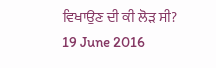ਵਿਖਾਉਣ ਦੀ ਕੀ ਲੋੜ ਸੀ?
19 June 2016